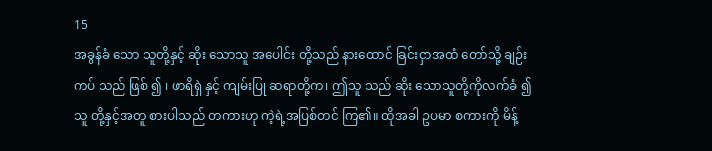15
အခွန်ခံ သော သူတို့နှင့် ဆိုး သောသူ အပေါင်း တို့သည် နားထောင် ခြင်းငှာအထံ တော်သို့ ချဉ်းကပ် သည် ဖြစ် ၍ ၊ ဖာရိရှဲ နှင့် ကျမ်းပြု ဆရာတို့က၊ ဤသူ သည် ဆိုး သောသူတို့ကိုလက်ခံ ၍ သူ တို့နှင့်အတူ စားပါသည် တကားဟု ကဲ့ရဲ့အပြစ်တင် ကြ၏။ ထိုအခါ ဥပမာ စကားကို မိန့်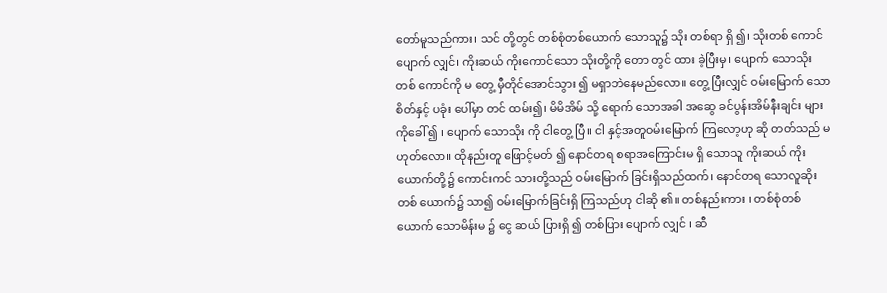တော်မူသည်ကား၊ သင် တို့တွင် တစ်စုံတစ်ယောက် သောသူ၌ သိုး တစ်ရာ ရှိ ၍၊ သိုးတစ် ကောင်ပျောက် လျှင်၊ ကိုးဆယ် ကိုးကောင်သော သိုးတို့ကို တော တွင် ထား ခဲ့ပြီးမှ၊ ပျောက် သောသိုး တစ် ကောင်ကို မ တွေ့ မှီတိုင်အောင်သွား ၍ မရှာဘဲနေမည်လော။ တွေ့ ပြီးလျှင် ဝမ်းမြောက် သော စိတ်နှင့် ပခုံး ပေါ်မှာ တင် ထမ်း၍၊ မိမိအိမ် သို့ ရောက် သောအခါ အဆွေ ခင်ပွန်းအိမ်နီးချင်း များကိုခေါ် ၍ ၊ ပျောက် သောသိုး ကို ငါတွေ့ ပြီ။ ငါ နှင့်အတူဝမ်းမြောက် ကြလော့ဟု ဆို တတ်သည် မဟုတ်လော။ ထိုနည်းတူ ဖြောင့်မတ် ၍ နောင်တရ စရာအကြောင်းမ ရှိ သောသူ ကိုးဆယ် ကိုးယောက်တို့၌ ကောင်းကင် သားတို့သည် ဝမ်းမြောက် ခြင်းရှိသည်ထက်၊ နောင်တရ သောလူဆိုး တစ် ယောက်၌ သာ၍ ဝမ်းမြောက်ခြင်းရှိ ကြသည်ဟု ငါဆို ၏။ တစ်နည်းကား ၊ တစ်စုံတစ်ယောက် သောမိန်းမ ၌ ငွေ ဆယ် ပြားရှိ ၍ တစ်ပြား ပျောက် လျှင် ၊ ဆီ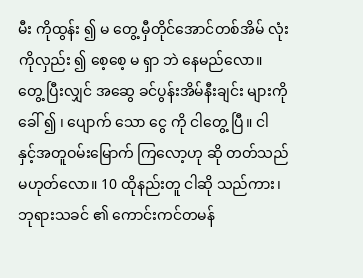မီး ကိုထွန်း ၍ မ တွေ့ မှီတိုင်အောင်တစ်အိမ် လုံးကိုလှည်း ၍ စေ့စေ့ မ ရှာ ဘဲ နေမည်လော။ တွေ့ ပြီးလျှင် အဆွေ ခင်ပွန်းအိမ်နီးချင်း များကိုခေါ် ၍ ၊ ပျောက် သော ငွေ ကို ငါတွေ့ ပြီ။ ငါ နှင့်အတူဝမ်းမြောက် ကြလော့ဟု ဆို တတ်သည်မဟုတ်လော။ 10 ထိုနည်းတူ ငါဆို သည်ကား၊ ဘုရားသခင် ၏ ကောင်းကင်တမန်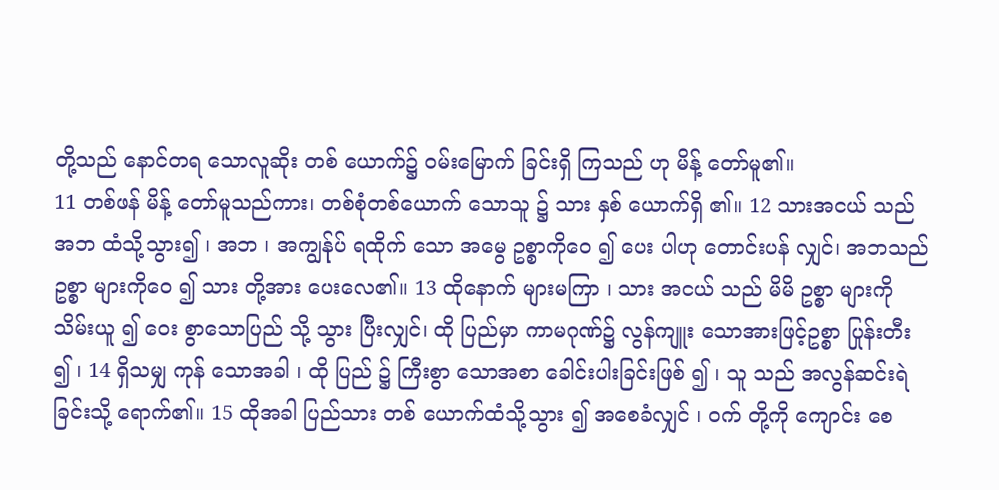တို့သည် နောင်တရ သောလူဆိုး တစ် ယောက်၌ ဝမ်းမြောက် ခြင်းရှိ ကြသည် ဟု မိန့် တော်မူ၏။
11 တစ်ဖန် မိန့် တော်မူသည်ကား၊ တစ်စုံတစ်ယောက် သောသူ ၌ သား နှစ် ယောက်ရှိ ၏။ 12 သားအငယ် သည် အဘ ထံသို့သွား၍ ၊ အဘ ၊ အကျွန်ုပ် ရထိုက် သော အမွေ ဥစ္စာကိုဝေ ၍ ပေး ပါဟု တောင်းပန် လျှင်၊ အဘသည် ဥစ္စာ များကိုဝေ ၍ သား တို့အား ပေးလေ၏။ 13 ထိုနောက် များမကြာ ၊ သား အငယ် သည် မိမိ ဥစ္စာ များကို သိမ်းယူ ၍ ဝေး စွာသောပြည် သို့ သွား ပြီးလျှင်၊ ထို ပြည်မှာ ကာမဂုဏ်၌ လွန်ကျူး သောအားဖြင့်ဥစ္စာ ပြုန်းတီး ၍ ၊ 14 ရှိသမျှ ကုန် သောအခါ ၊ ထို ပြည် ၌ ကြီးစွာ သောအစာ ခေါင်းပါးခြင်းဖြစ် ၍ ၊ သူ သည် အလွန်ဆင်းရဲ ခြင်းသို့ ရောက်၏။ 15 ထိုအခါ ပြည်သား တစ် ယောက်ထံသို့သွား ၍ အစေခံလျှင် ၊ ဝက် တို့ကို ကျောင်း စေ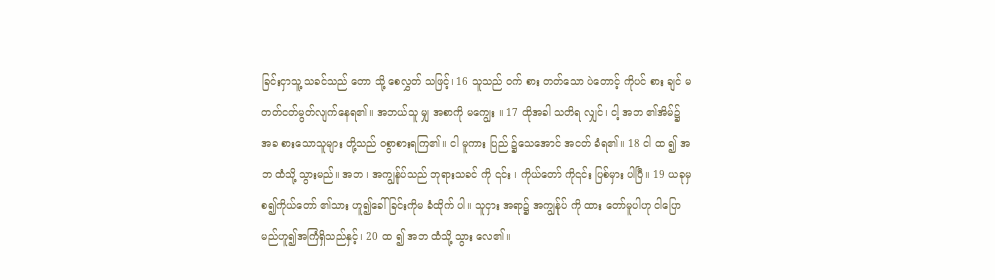ခြင်းငှာသူ့ သခင်သည် တော သို့ စေလွှတ် သဖြင့်၊ 16 သူသည် ဝက် စား တတ်သော ပဲတောင့် ကိုပင် စား ချင် မတတ်ငတ်မွတ်လျက်နေရ၏။ အဘယ်သူ မျှ အစာကို မကျွေး ။ 17 ထိုအခါ သတိရ လျှင်၊ ငါ့ အဘ ၏အိမ်၌ အခ စားသောသူများ တို့သည် ဝစွာစားရကြ၏။ ငါ မူကား ပြည် ၌သေအောင် အငတ် ခံရ၏။ 18 ငါ ထ ၍ အဘ ထံသို့ သွားမည်။ အဘ ၊ အကျွန်ုပ်သည် ဘုရားသခင် ကို ၎င်း ၊ ကိုယ်တော် ကို၎င်း ပြစ်မှား ပါပြီ။ 19 ယခုမှစ၍ကိုယ်တော် ၏သား ဟူ၍ခေါ် ခြင်းကိုမ ခံထိုက် ပါ။ သူငှား အရာ၌ အကျွန်ုပ် ကို ထား တော်မူပါဟု ငါပြော မည်ဟူ၍အကြံရှိသည်နှင့်၊ 20 ထ ၍ အဘ ထံသို့ သွား လေ၏။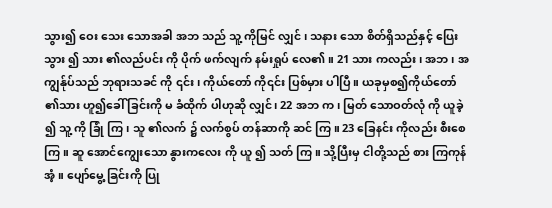သွား၍ ဝေး သေး သောအခါ အဘ သည် သူ့ ကိုမြင် လျှင် ၊ သနား သော စိတ်ရှိသည်နှင့် ပြေးသွား ၍ သား ၏လည်ပင်း ကို ပိုက် ဖက်လျက် နမ်းရှုပ် လေ၏။ 21 သား ကလည်း ၊ အဘ ၊ အကျွန်ုပ်သည် ဘုရားသခင် ကို ၎င်း ၊ ကိုယ်တော် ကို၎င်း ပြစ်မှား ပါပြီ။ ယခုမှစ၍ကိုယ်တော် ၏သား ဟူ၍ခေါ် ခြင်းကို မ ခံထိုက် ပါဟုဆို လျှင်၊ 22 အဘ က၊ မြတ် သောဝတ်လုံ ကို ယူခဲ့ ၍ သူ့ ကို ခြုံ ကြ၊ သူ ၏လက် ၌ လက်စွပ် တန်ဆာကို ဆင် ကြ။ 23 ခြေနင်း ကိုလည်း စီးစေကြ။ ဆူ အောင်ကျွေးသော နွားကလေး ကို ယူ ၍ သတ် ကြ။ သို့ပြီးမှ ငါတို့သည် စား ကြကုန်အံ့။ ပျော်မွေ့ ခြင်းကို ပြု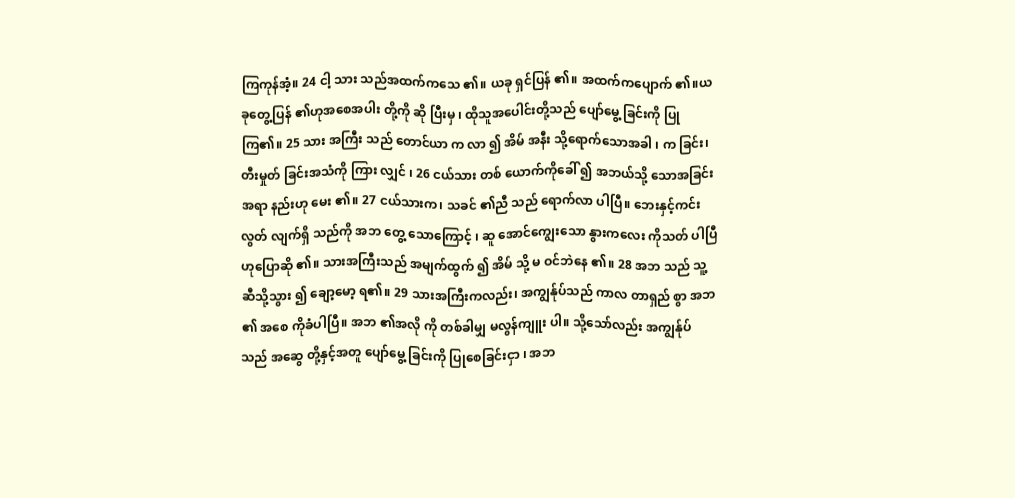ကြကုန်အံ့။ 24 ငါ့ သား သည်အထက်ကသေ ၏။ ယခု ရှင်ပြန် ၏။ အထက်ကပျောက် ၏။ယခုတွေ့ပြန် ၏ဟုအစေအပါး တို့ကို ဆို ပြီးမှ ၊ ထိုသူအပေါင်းတို့သည် ပျော်မွေ့ ခြင်းကို ပြု ကြ၏။ 25 သား အကြီး သည် တောင်ယာ က လာ ၍ အိမ် အနီး သို့ရောက်သောအခါ ၊ က ခြင်း၊ တီးမှုတ် ခြင်းအသံကို ကြား လျှင် ၊ 26 ငယ်သား တစ် ယောက်ကိုခေါ် ၍ အဘယ်သို့ သောအခြင်းအရာ နည်းဟု မေး ၏။ 27 ငယ်သားက၊ သခင် ၏ညီ သည် ရောက်လာ ပါပြီ။ ဘေးနှင့်ကင်းလွတ် လျက်ရှိ သည်ကို အဘ တွေ့ သောကြောင့် ၊ ဆူ အောင်ကျွေးသော နွားကလေး ကိုသတ် ပါပြီဟုပြောဆို ၏။ သားအကြီးသည် အမျက်ထွက် ၍ အိမ် သို့ မ ဝင်ဘဲနေ ၏။ 28 အဘ သည် သူ့ ဆီသို့သွား ၍ ချော့မော့ ရ၏။ 29 သားအကြီးကလည်း၊ အကျွန်ုပ်သည် ကာလ တာရှည် စွာ အဘ ၏ အစေ ကိုခံပါပြီ။ အဘ ၏အလို ကို တစ်ခါမျှ မလွန်ကျူး ပါ။ သို့သော်လည်း အကျွန်ုပ် သည် အဆွေ တို့နှင့်အတူ ပျော်မွေ့ ခြင်းကို ပြုစေခြင်းငှာ ၊ အဘ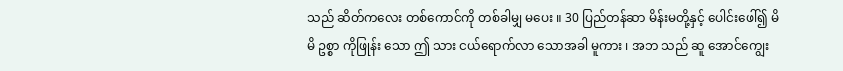သည် ဆိတ်ကလေး တစ်ကောင်ကို တစ်ခါမျှ မပေး ။ 30 ပြည်တန်ဆာ မိန်းမတို့နှင့် ပေါင်းဖေါ်၍ မိမိ ဥစ္စာ ကိုဖြုန်း သော ဤ သား ငယ်ရောက်လာ သောအခါ မူကား ၊ အဘ သည် ဆူ အောင်ကျွေး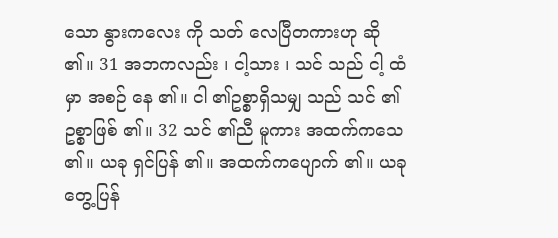သော နွားကလေး ကို သတ် လေပြီတကားဟု ဆို ၏။ 31 အဘကလည်း ၊ ငါ့သား ၊ သင် သည် ငါ့ ထံမှာ အစဉ် နေ ၏။ ငါ ၏ဥစ္စာရှိသမျှ သည် သင် ၏ဥစ္စာဖြစ် ၏။ 32 သင် ၏ညီ မူကား အထက်ကသေ ၏။ ယခု ရှင်ပြန် ၏။ အထက်ကပျောက် ၏။ ယခု တွေ့ပြန်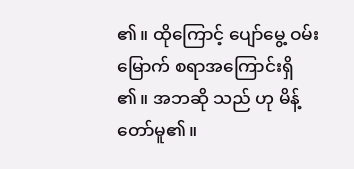၏။ ထိုကြောင့် ပျော်မွေ့ ဝမ်းမြောက် စရာအကြောင်းရှိ ၏။ အဘဆို သည် ဟု မိန့်တော်မူ၏။